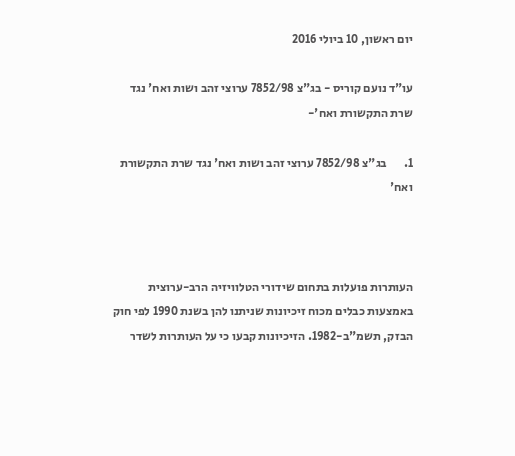יום ראשון, 10 ביולי 2016

עו"ד נועם קוריס - בג"צ 7852/98 ערוצי זהב ושות ואח' נגד שרת התקשורת ואח'-

1.       בג"צ 7852/98 ערוצי זהב ושות ואח' נגד שרת התקשורת ואח'



העותרות פועלות בתחום שידורי הטלוויזיה הרב-ערוצית באמצעות כבלים מכוח זיכיונות שניתנו להן בשנת 1990 לפי חוק הבזק, תשמ"ב-1982. הזיכיונות קבעו כי על העותרות לשדר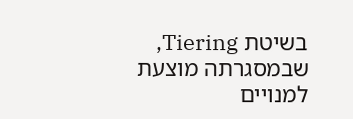בשיטת Tiering, שבמסגרתה מוצעת למנויים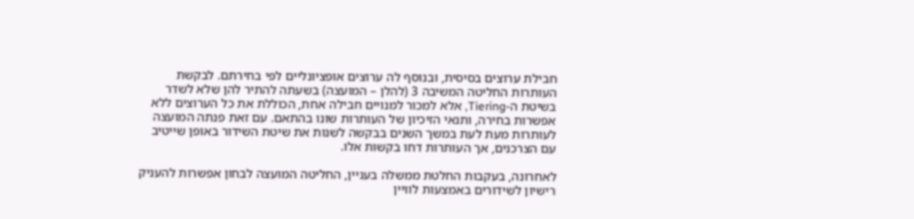חבילת ערוצים בסיסית, ובנוסף לה ערוצים אופציונליים לפי בחירתם. לבקשת העותרות החליטה המשיבה 3 (להלן – המועצה) בשעתה להתיר להן שלא לשדר בשיטת ה-Tiering, אלא למכור למנויים חבילה אחת, הכוללת את כל הערוצים ללא אפשרות בחירה, ותנאי הזיכיון של העותרות שונו בהתאם. עם זאת פנתה המועצה לעותרות מעת לעת במשך השנים בבקשה לשנות את שיטת השידור באופן שייטיב עם הצרכנים, אך העותרות דחו בקשות אלו.

לאחרונה, בעקבות החלטת ממשלה בעניין, החליטה המועצה לבחון אפשרות להעניק רישיון לשידורים באמצעות לוויין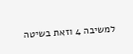למשיבה 4 וזאת בשיטה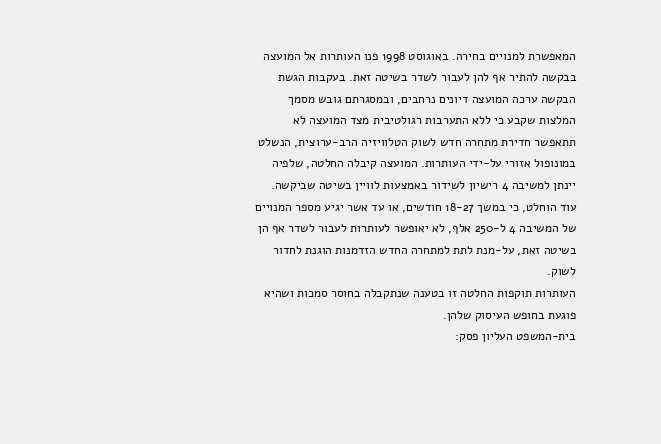המאפשרת למנויים בחירה. באוגוסט 1998 פנו העותרות אל המועצה בבקשה להתיר אף להן לעבור לשדר בשיטה זאת. בעקבות הגשת הבקשה ערכה המועצה דיונים נרחבים, ובמסגרתם גובש מסמך המלצות שקבע כי ללא התערבות רגולטיבית מצד המועצה לא תתאפשר חדירת מתחרה חדש לשוק הטלוויזיה הרב-ערוצית, הנשלט במונופול אזורי על-ידי העותרות. המועצה קיבלה החלטה, שלפיה יינתן למשיבה 4 רישיון לשידור באמצעות לוויין בשיטה שביקשה. עוד הוחלט, כי במשך 18-27 חודשים, או עד אשר יגיע מספר המנויים של המשיבה 4 ל-250 אלף, לא יאופשר לעותרות לעבור לשדר אף הן בשיטה זאת, על-מנת לתת למתחרה החדש הזדמנות הוגנת לחדור לשוק.
העותרות תוקפות החלטה זו בטענה שנתקבלה בחוסר סמכות ושהיא פוגעת בחופש העיסוק שלהן.
בית-המשפט העליון פסק: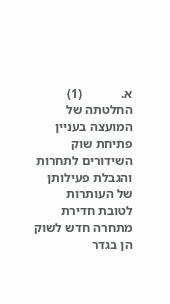א.            (1)           החלטתה של המועצה בעניין פתיחת שוק השידורים לתחרות והגבלת פעילותן של העותרות לטובת חדירת מתחרה חדש לשוק הן בגדר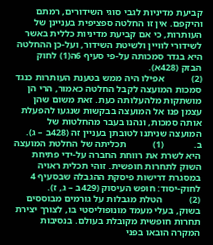קביעת מדיניות לגבי סוגי השידורים, רמתם והיקפם. אין זו החלטה ספציפית בעניינן של העותרות, כי אם קביעת מדיניות כללית באשר לשידורי לוויין ולשיטת השידור, ועל-כן ההחלטה היא בגדר סמכותה על-פי סעיף 6ה(1) לחוק הבזק (428א).
(2)           אפילו היה ממש בטענת העותרות כנגד סמכות המועצה לקבל החלטה כאמור, הרי הן מושתקות מלהעלותה כעת. זאת משום שהן עצמן פנו אל המועצה בבקשות שנגעו להפעלת אותה סמכות, ונהנו בעבר מהחלטות של המועצה שניתנו לטובתן בעניין זה (428ב – ג).
ב.            (1)           תכליתה של החלטת המועצה היא לשרת את רווחת החברה על-ידי פתיחת השוק לתחרות חופשית. זוהי תכלית ראויה במסגרת דרישות פיסקת ההגבלה שבסעיף 4 לחוק-יסוד: חופש העיסוק (429ב – ג, ז).
(2)           הטלת מגבלות על גורמים מבוססים בשוק, בעלי מעמד מונופוליסטי בו, לצורך יצירת תחרות חופשית מקובלת בעולם. בנסיבות המקרה הובאו בפני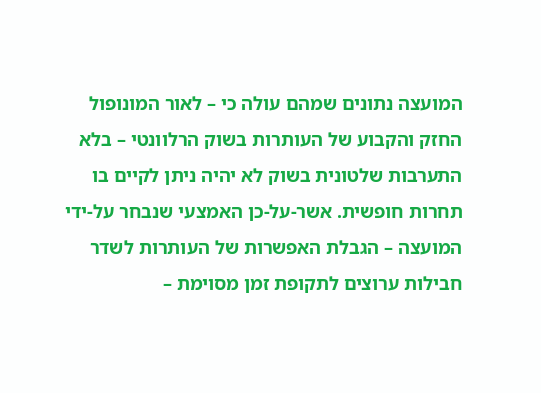המועצה נתונים שמהם עולה כי – לאור המונופול החזק והקבוע של העותרות בשוק הרלוונטי – בלא התערבות שלטונית בשוק לא יהיה ניתן לקיים בו תחרות חופשית. אשר-על-כן האמצעי שנבחר על-ידי המועצה – הגבלת האפשרות של העותרות לשדר חבילות ערוצים לתקופת זמן מסוימת –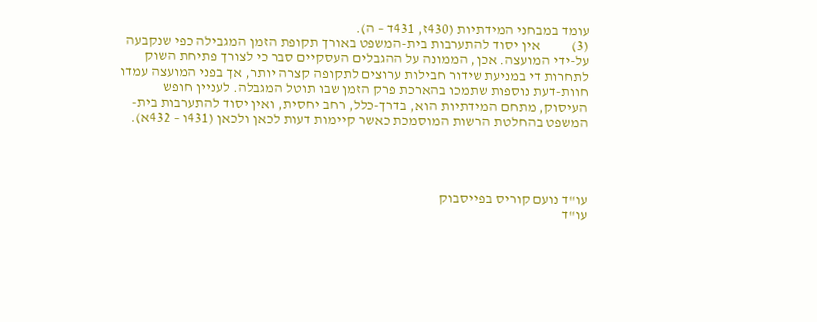עומד במבחני המידתיות (430ז, 431ד – ה).
(3)           אין יסוד להתערבות בית-המשפט באורך תקופת הזמן המגבילה כפי שנקבעה על-ידי המועצה. אכן, הממונה על ההגבלים העסקיים סבר כי לצורך פתיחת השוק לתחרות די במניעת שידור חבילות ערוצים לתקופה קצרה יותר, אך בפני המועצה עמדו חוות-דעת נוספות שתמכו בהארכת פרק הזמן שבו תוטל המגבלה. לעניין חופש העיסוק, מתחם המידתיות הוא, בדרך-כלל, רחב יחסית, ואין יסוד להתערבות בית-המשפט בהחלטת הרשות המוסמכת כאשר קיימות דעות לכאן ולכאן (431ו – 432א).




עו"ד נועם קוריס בפייסבוק
עו"ד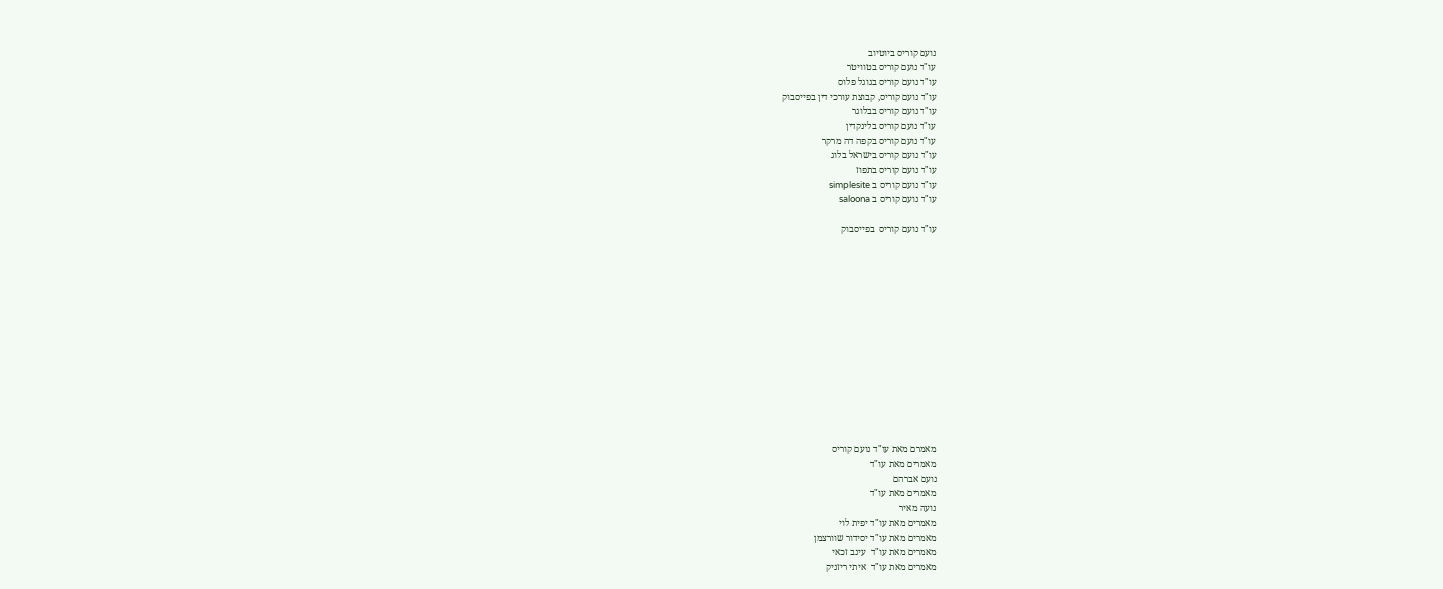נועם קוריס ביוטיוב
עו"ד נועם קוריס בטוויטר
עו"ד נועם קוריס בגוגל פלוס
עו"ד נועם קוריס, קבוצת עורכי דין בפייסבוק
עו"ד נועם קוריס בבלוגר
עו"ד נועם קוריס בלינקדין
עו"ד נועם קוריס בקפה דה מרקר
עו"ד נועם קוריס בישראל בלוג
עו"ד נועם קוריס בתפוז
עו"ד נועם קוריס ב simplesite
עו"ד נועם קוריס ב saloona

עו"ד נועם קוריס  בפייסבוק














מאמרם מאת עו"ד נועם קוריס
מאמרים מאת עו"ד
נועם אברהם
מאמרים מאת עו"ד
נועה מאיר
מאמרים מאת עו"ד יפית לוי
מאמרים מאת עו"ד יסידור שוורצמן
מאמרים מאת עו"ד  עינב זכאי
מאמרים מאת עו"ד  איתי ריזניק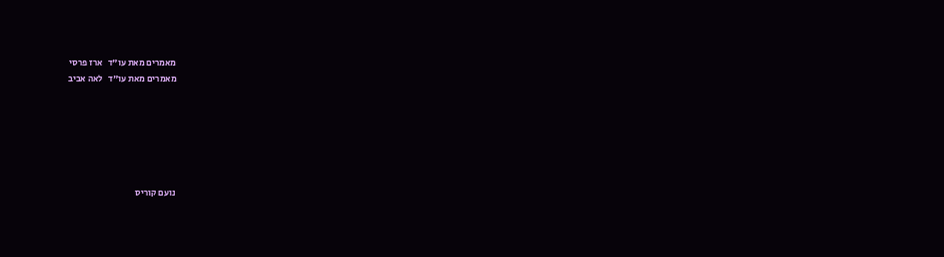מאמרים מאת עו"ד   ארז פרסי
מאמרים מאת עו"ד   לאה אביב






נועם קוריס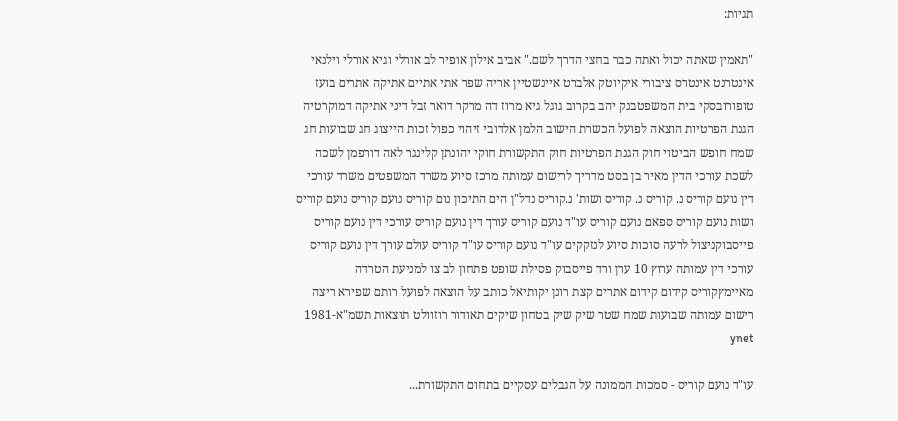תגיות:

"תאמין שאתה יכול ואתה כבר בחצי הדרך לשם." אביב אילון אופיר לב אורלי וגיא אורלי וילנאי אינטרנט אינטרס ציבורי איקיוטק אלברט איינשטיין אריה שפר אתי אתיים אתיקה אתרים בועז טופורובסקי בית המשפטבנק יהב בקרוב גוגל גיא מרוז דה מרקר דואר זבל דיני אתיקה דמוקרטיה הגנת הפרטיות הוצאה לפועל הכשרת הישוב הלמן אלדובי זיהוי כפול זכות הייצוג חג שבועות חג שמח חופש הביטוי חוק הגנת הפרטיות חוק התקשורת חוקי יהונתן קלינגר לאה דורפמן לשכה לשכת עורכי הדין מאיר בן בסט מדריך לרישום עמותה מרכז סיוע משרד המשפטים משרד עורכי דין נועם קוריס נ. קוריס נ. קוריס ושות' נ.קוריס נדל"ן הים התיכון נום קוריס נועם קוריס נועם קוריס ושות נועם קוריס ספאם נועם קוריס עו"ד נועם קוריס עורך דין נועם קוריס עורכי דין נועם קוריס פייסבוקניצול לרעה סוכות סיוע לנזקקים עו"ד נועם קוריס עו"ד קוריס עולם עורך דין נועם קוריס עורכי דין עמותה ערוץ 10 ערן ורד פייסבוק פסילת שופט פתחון לב צו למניעת הטרדה מאיימץקוריס קידום קידום אתרים קצת רונן יקותיאל כותב על הוצאה לפועל רותם שפירא ריצה רישום עמותה שבועות שמח שטר שיק שיק בטחון שיקים תאודור רוזוולט תוצאות תשמ"א-1981 ynet

עו"ד נועם קוריס - סמכות הממונה על הגבלים עסקיים בתחום התקשורת...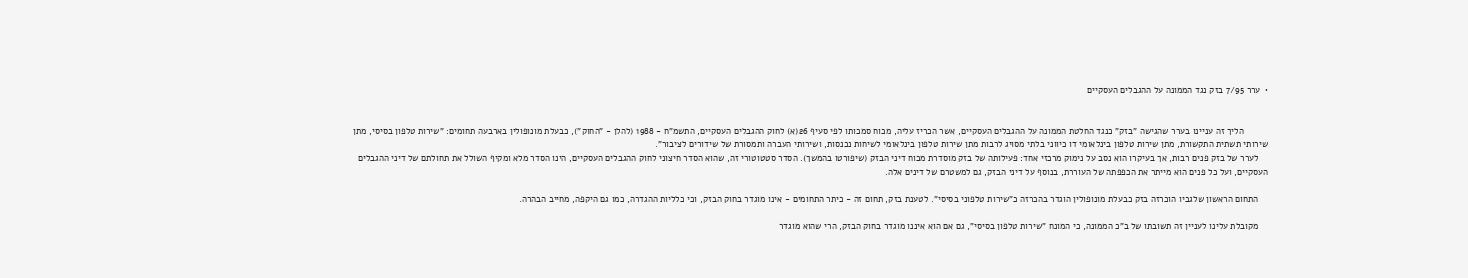•  ערר 7/95 בזק נגד הממונה על ההגבלים העסקיים


          הליך זה עניינו בערר שהגישה "בזק" כנגד החלטת הממונה על ההגבלים העסקיים, אשר הכריז עליה, מכוח סמכותו לפי סעיף 26(א) לחוק ההגבלים העסקיים, התשמ"ח - 1988 (להלן - "החוק"), כבעלת מונופולין בארבעה תחומים: "שירות טלפון בסיסי, מתן שירותי תשתית התקשורת, מתן שירות טלפון בינלאומי דו כיווני בלתי מסויג לרבות מתן שירות טלפון בינלאומי לשיחות נכנסות, ושירותי העברה ותמסורת של שידורים לציבור".
    לערר של בזק פנים רבות, אך בעיקרו הוא נסב על נימוק מרכזי אחד: פעילותה של בזק מוסדרת מכוח דיני הבזק (שיפורטו בהמשך). הסדר סטטוטורי זה, שהוא הסדר חיצוני לחוק ההגבלים העסקיים, הינו הסדר מלא ומקיף השולל את תחולתם של דיני ההגבלים העסקיים, ועל כל פנים הוא מייתר את הכפפתה של העוררת, בנוסף על דיני הבזק, גם למשטרם של דינים אלה.

    התחום הראשון שלגביו הוכרזה בזק כבעלת מונופולין הוגדר בהכרזה כ"שירות טלפוני בסיסי". לטענת בזק, תחום זה - כיתר התחומים - אינו מוגדר בחוק הבזק, וכי כלליות ההגדרה, כמו גם היקפה, מחייב הבהרה.

    מקובלת עלינו לעניין זה תשובתו של ב"כ הממונה, כי המונח "שירות טלפון בסיסי", גם אם הוא איננו מוגדר בחוק הבזק, הרי שהוא מוגדר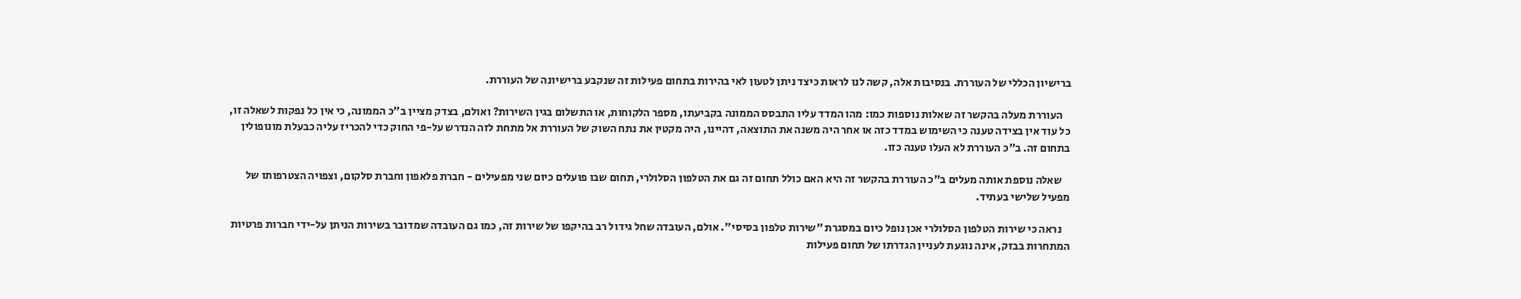ברישיון הכללי של העוררת. בנסיבות אלה, קשה לנו לראות כיצד ניתן לטעון לאי בהירות בתחום פעילות זה שנקבע ברישיונה של העוררת.

    העוררת מעלה בהקשר זה שאלות נוספות כמו: מהו המדד עליו התבסס הממונה בקביעתו, מספר הלקוחות, או התשלום בגין השירות? ואולם, בצדק מציין ב"כ הממונה, כי אין כל נפקות לשאלה זו, כל עוד אין בצידה טענה כי השימוש במדד כזה או אחר היה משנה את התוצאה, דהיינו, היה מקטין את נתח השוק של העוררת אל מתחת לזה הנדרש על-פי החוק כדי להכריז עליה כבעלת מונופולין בתחום זה. ב"כ העוררת לא העלו טענה כזו.

    שאלה נוספת אותה מעלים ב"כ העוררת בהקשר זה היא האם כולל תחום זה גם את הטלפון הסלולרי, תחום שבו פועלים כיום שני מפעילים - חברת פלאפון וחברת סלקום, וצפויה הצטרפותו של מפעיל שלישי בעתיד.

    נראה כי שירות הטלפון הסלולרי אכן נופל כיום במסגרת "שירות טלפון בסיסי". אולם, העובדה שחל גידול רב בהיקפו של שירות זה, כמו גם העובדה שמדובר בשירות הניתן על-ידי חברות פרטיות המתחרות בבזק, אינה נוגעת לעניין הגדרתו של תחום פעילות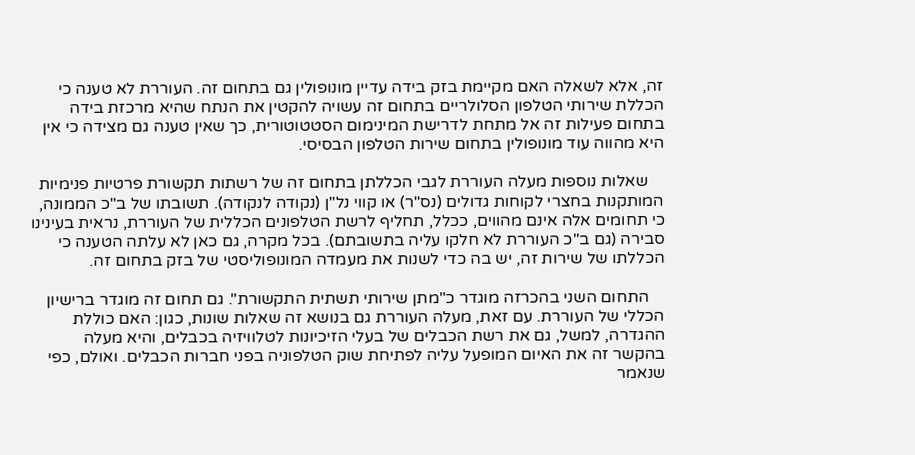זה, אלא לשאלה האם מקיימת בזק בידה עדיין מונופולין גם בתחום זה. העוררת לא טענה כי הכללת שירותי הטלפון הסלולריים בתחום זה עשויה להקטין את הנתח שהיא מרכזת בידה בתחום פעילות זה אל מתחת לדרישת המינימום הסטטוטורית, כך שאין טענה גם מצידה כי אין היא מהווה עוד מונופולין בתחום שירות הטלפון הבסיסי.

    שאלות נוספות מעלה העוררת לגבי הכללתן בתחום זה של רשתות תקשורת פרטיות פנימיות המותקנות בחצרי לקוחות גדולים (נס"ר) או קווי נל"ן (נקודה לנקודה). תשובתו של ב"כ הממונה, כי תחומים אלה אינם מהווים, ככלל, תחליף לרשת הטלפונים הכללית של העוררת, נראית בעינינו סבירה (גם ב"כ העוררת לא חלקו עליה בתשובתם). בכל מקרה, גם כאן לא עלתה הטענה כי הכללתו של שירות זה, יש בה כדי לשנות את מעמדה המונופוליסטי של בזק בתחום זה.

    התחום השני בהכרזה מוגדר כ"מתן שירותי תשתית התקשורת". גם תחום זה מוגדר ברישיון הכללי של העוררת. עם זאת, מעלה העוררת גם בנושא זה שאלות שונות, כגון: האם כוללת ההגדרה, למשל, גם את רשת הכבלים של בעלי הזיכיונות לטלוויזיה בכבלים, והיא מעלה בהקשר זה את האיום המופעל עליה לפתיחת שוק הטלפוניה בפני חברות הכבלים. ואולם, כפי שנאמר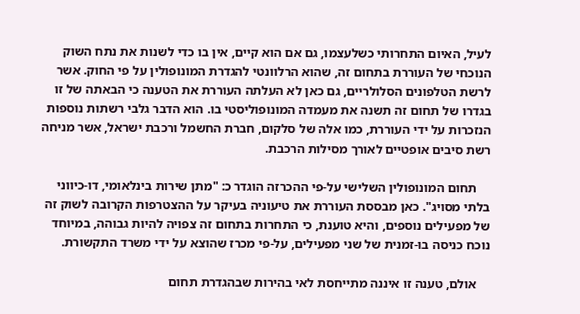לעיל, האיום התחרותי כשלעצמו, גם אם הוא קיים, אין בו כדי לשנות את נתח השוק הנוכחי של העוררת בתחום זה, שהוא הרלוונטי להגדרת המונופולין על פי החוק. אשר לרשת הטלפונים הסלולריים, גם כאן לא העלתה העוררת את הטענה כי הבאתה של זו בגדרו של תחום זה תשנה את מעמדה המונופוליסטי בו. הוא הדבר גלבי רשתות נוספות הנזכרות על ידי העוררת, כמו אלה של סלקום, חברת החשמל ורכבת ישראל, אשר מניחה רשת סיבים אופטיים לאורך מסילות הרכבת.

    תחום המונופולין השלישי על-פי ההכרזה הוגדר כ: "מתן שירות בינלאומי, דו-כיווני בלתי מסויג". כאן מבססת העוררת את טיעוניה בעיקר על ההצטרפות הקרובה לשוק זה של מפעילים נוספים, והיא טוענת, כי התחרות בתחום זה צפויה להיות גבוהה, במיוחד נוכח כניסה בו-זמנית של שני מפעילים, על-פי מכרז שהוצא על ידי משרד התקשורת.

    אולם, טענה זו איננה מתייחסת לאי בהירות שבהגדרת תחום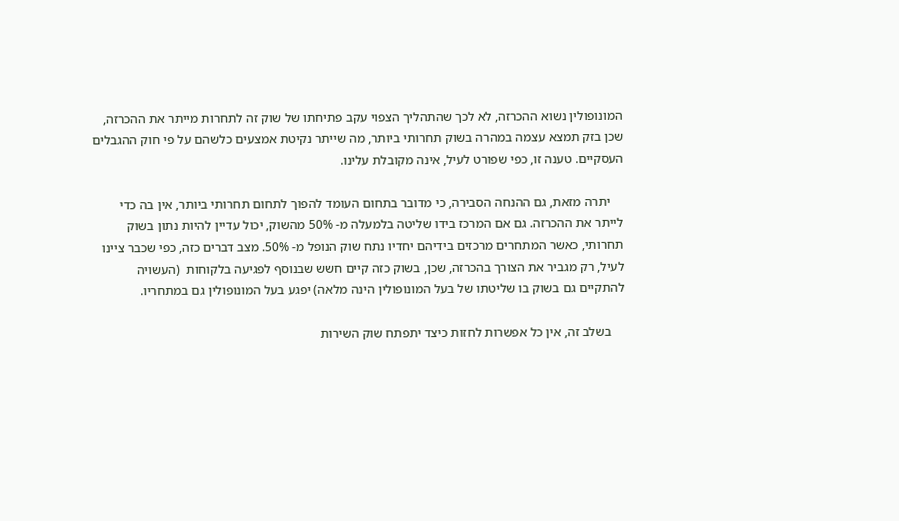המונופולין נשוא ההכרזה, לא לכך שהתהליך הצפוי עקב פתיחתו של שוק זה לתחרות מייתר את ההכרזה, שכן בזק תמצא עצמה במהרה בשוק תחרותי ביותר, מה שייתר נקיטת אמצעים כלשהם על פי חוק ההגבלים העסקיים. טענה זו, כפי שפורט לעיל, אינה מקובלת עלינו.

    יתרה מזאת, גם ההנחה הסבירה, כי מדובר בתחום העומד להפוך לתחום תחרותי ביותר, אין בה כדי לייתר את ההכרזה. גם אם המרכז בידו שליטה בלמעלה מ- 50% מהשוק, יכול עדיין להיות נתון בשוק תחרותי, כאשר המתחרים מרכזים בידיהם יחדיו נתח שוק הנופל מ- 50%. מצב דברים כזה, כפי שכבר ציינו לעיל, רק מגביר את הצורך בהכרזה, שכן, בשוק כזה קיים חשש שבנוסף לפגיעה בלקוחות  (העשויה להתקיים גם בשוק בו שליטתו של בעל המונופולין הינה מלאה) יפגע בעל המונופולין גם במתחריו.

    בשלב זה, אין כל אפשרות לחזות כיצד יתפתח שוק השירות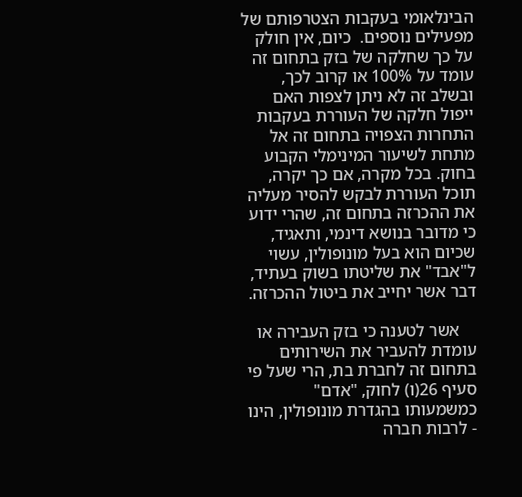הבינלאומי בעקבות הצטרפותם של מפעילים נוספים.  כיום, אין חולק על כך שחלקה של בזק בתחום זה עומד על 100% או קרוב לכך, ובשלב זה לא ניתן לצפות האם ייפול חלקה של העוררת בעקבות התחרות הצפויה בתחום זה אל מתחת לשיעור המינימלי הקבוע בחוק. בכל מקרה, אם כך יקרה, תוכל העוררת לבקש להסיר מעליה את ההכרזה בתחום זה, שהרי ידוע  כי מדובר בנושא דינמי, ותאגיד, שכיום הוא בעל מונופולין, עשוי ל"אבד" את שליטתו בשוק בעתיד, דבר אשר יחייב את ביטול ההכרזה.

    אשר לטענה כי בזק העבירה או עומדת להעביר את השירותים בתחום זה לחברת בת, הרי שעל פי סעיף 26(ו) לחוק, "אדם" כמשמעותו בהגדרת מונופולין, הינו - לרבות חברה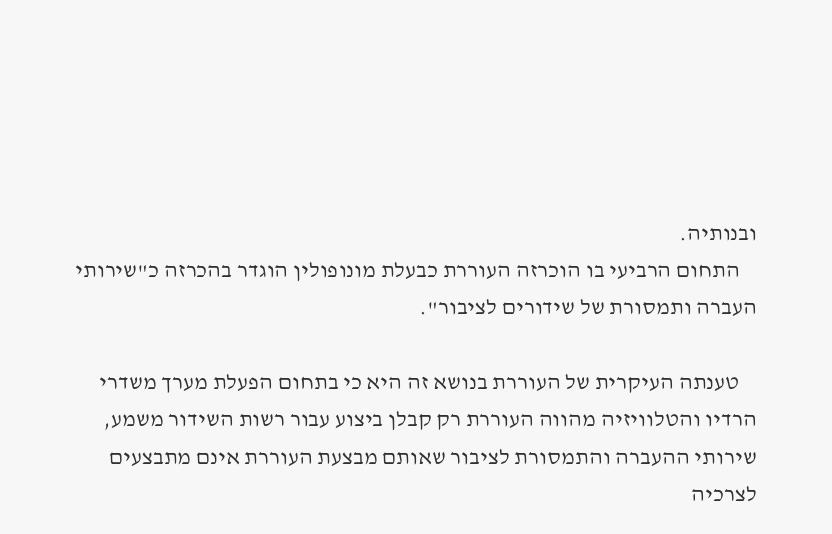ובנותיה.
    התחום הרביעי בו הוכרזה העוררת כבעלת מונופולין הוגדר בהכרזה כ"שירותי העברה ותמסורת של שידורים לציבור".

    טענתה העיקרית של העוררת בנושא זה היא כי בתחום הפעלת מערך משדרי הרדיו והטלוויזיה מהווה העוררת רק קבלן ביצוע עבור רשות השידור משמע, שירותי ההעברה והתמסורת לציבור שאותם מבצעת העוררת אינם מתבצעים לצרכיה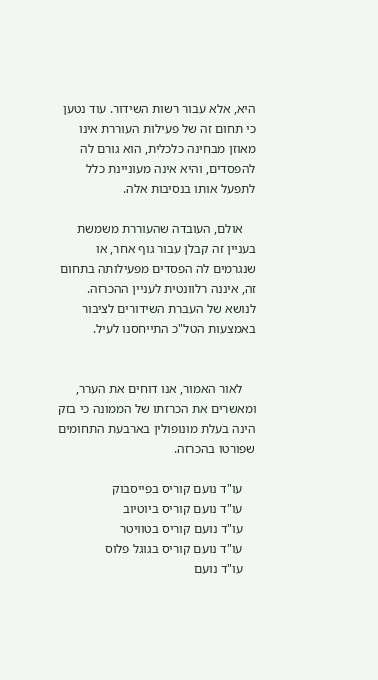היא, אלא עבור רשות השידור. עוד נטען כי תחום זה של פעילות העוררת אינו מאוזן מבחינה כלכלית, הוא גורם לה להפסדים, והיא אינה מעוניינת כלל לתפעל אותו בנסיבות אלה.

    אולם, העובדה שהעוררת משמשת בעניין זה קבלן עבור גוף אחר, או שנגרמים לה הפסדים מפעילותה בתחום זה, איננה רלוונטית לעניין ההכרזה. לנושא של העברת השידורים לציבור באמצעות הטל"כ התייחסנו לעיל.


    לאור האמור, אנו דוחים את הערר, ומאשרים את הכרזתו של הממונה כי בזק הינה בעלת מונופולין בארבעת התחומים שפורטו בהכרזה.

    עו"ד נועם קוריס בפייסבוק
    עו"ד נועם קוריס ביוטיוב
    עו"ד נועם קוריס בטוויטר
    עו"ד נועם קוריס בגוגל פלוס
    עו"ד נועם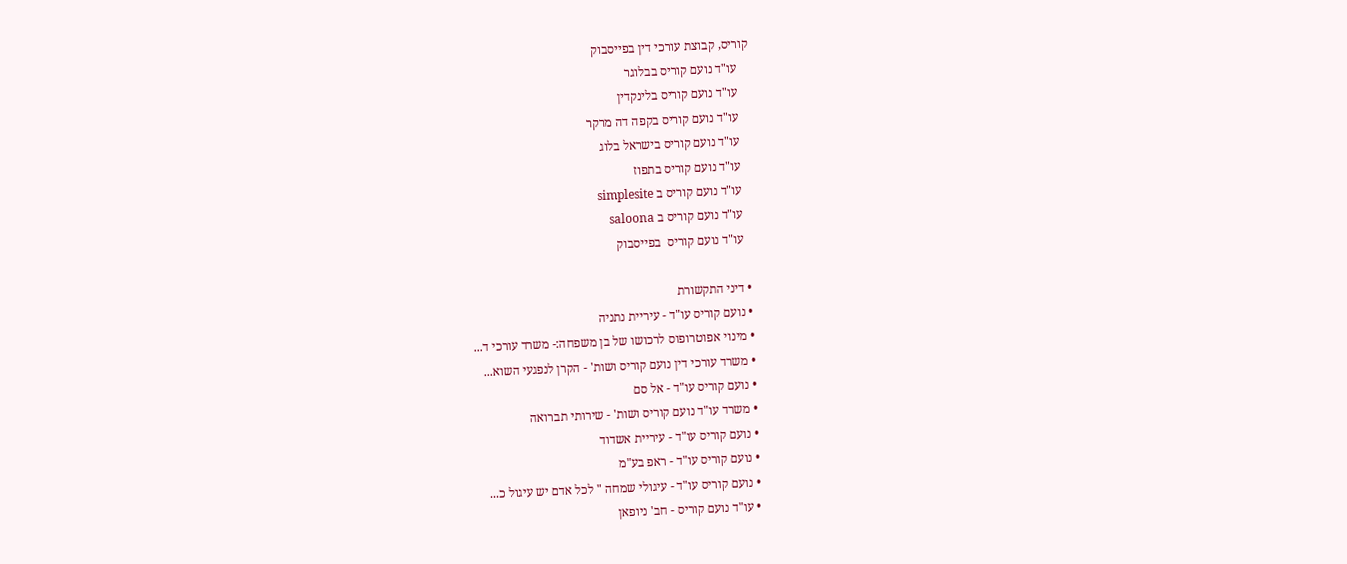קוריס, קבוצת עורכי דין בפייסבוק
    עו"ד נועם קוריס בבלוגר
    עו"ד נועם קוריס בלינקדין
    עו"ד נועם קוריס בקפה דה מרקר
    עו"ד נועם קוריס בישראל בלוג
    עו"ד נועם קוריס בתפוז
    עו"ד נועם קוריס ב simplesite
    עו"ד נועם קוריס ב saloona
    עו"ד נועם קוריס  בפייסבוק

  • דיני התקשורת
  • נועם קוריס עו"ד - עיריית נתניה
  • מינוי אפוטרופוס לרכושו של בן משפחה:- משרד עורכי ד...
  • משרד עורכי דין נועם קוריס ושות' - הקרן לנפגעי השוא...
  • נועם קוריס עו"ד - אל סם
  • משרד עו"ד נועם קוריס ושות' - שירותי תברואה
  • נועם קוריס עו"ד - עיריית אשדוד
  • נועם קוריס עו"ד - ראפ בע"מ
  • נועם קוריס עו"ד - עיגולי שמחה " לכל אדם יש עיגול כ...
  • עו"ד נועם קוריס - חב' ניופאן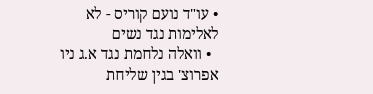• עו"ד נועם קוריס - לא לאלימות נגד נשים
  • וואלה נלחמת נגד א.ג ניו אפרוצ' בגין שליחת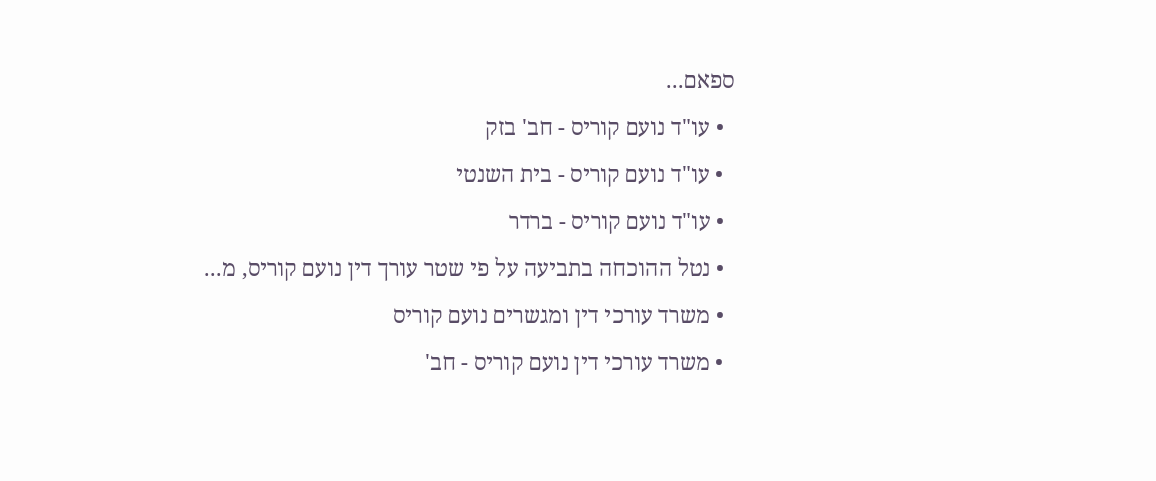ספאם...
  • עו"ד נועם קוריס - חב' בזק
  • עו"ד נועם קוריס - בית השנטי
  • עו"ד נועם קוריס - ברדר
  • נטל ההוכחה בתביעה על פי שטר עורך דין נועם קוריס, מ...
  • משרד עורכי דין ומגשרים נועם קוריס
  • משרד עורכי דין נועם קוריס - חב'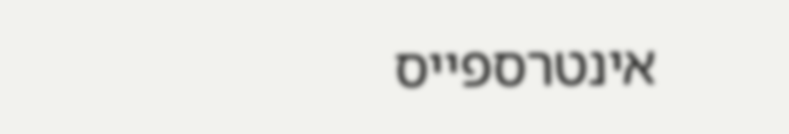אינטרספייס